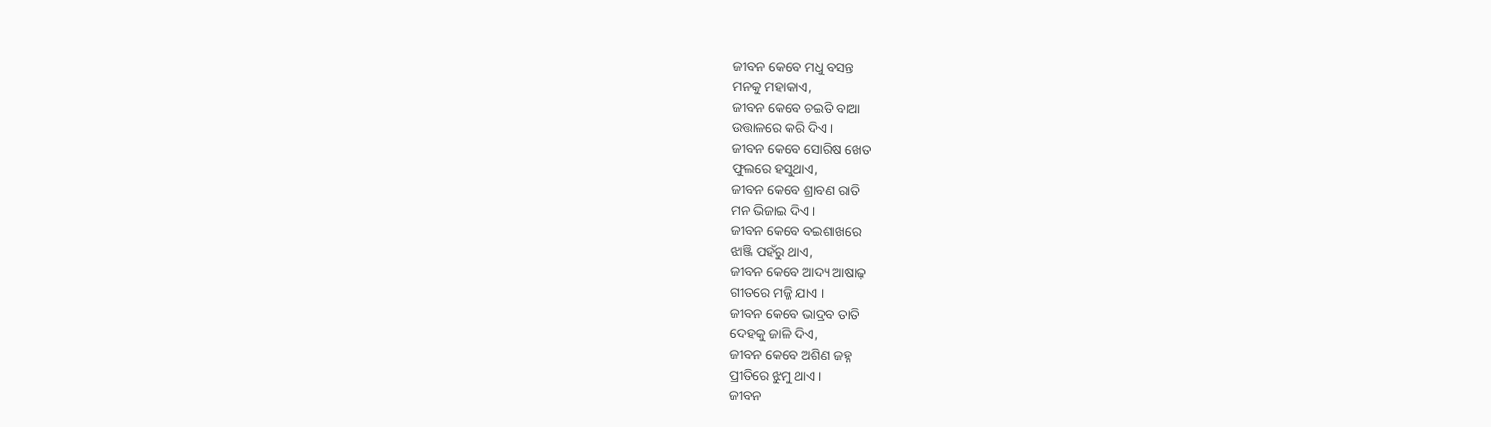ଜୀବନ କେବେ ମଧୁ ବସନ୍ତ
ମନକୁ ମହାକାଏ,
ଜୀବନ କେବେ ଚଇତି ବାଆ
ଉତ୍ତାଳରେ କରି ଦିଏ ।
ଜୀବନ କେବେ ସୋରିଷ ଖେତ
ଫୁଲରେ ହସୁଥାଏ,
ଜୀବନ କେବେ ଶ୍ରାବଣ ରାତି
ମନ ଭିଜାଇ ଦିଏ ।
ଜୀବନ କେବେ ବଇଶାଖରେ
ଝାଞ୍ଜି ପହଁରୁ ଥାଏ,
ଜୀବନ କେବେ ଆଦ୍ୟ ଆଷାଢ଼
ଗୀତରେ ମଜ୍ଜି ଯାଏ ।
ଜୀବନ କେବେ ଭାଦ୍ରବ ତାତି
ଦେହକୁ ଜାଳି ଦିଏ,
ଜୀବନ କେବେ ଅଶିଣ ଜହ୍ନ
ପ୍ରୀତିରେ ଝୁମୁ ଥାଏ ।
ଜୀବନ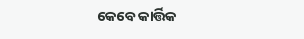କେବେ କାର୍ତ୍ତିକ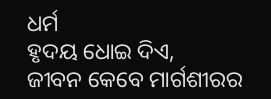ଧର୍ମ
ହୃଦୟ ଧୋଇ ଦିଏ,
ଜୀବନ କେବେ ମାର୍ଗଶୀରର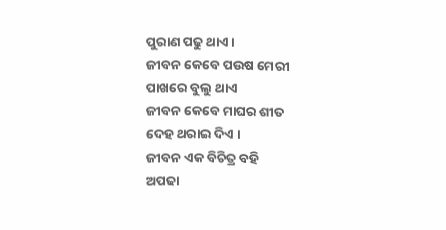ପୁରାଣ ପଢୁ ଥାଏ ।
ଜୀବନ କେବେ ପଉଷ ମେରୀ
ପାଖରେ ବୁଲୁ ଥାଏ
ଜୀବନ କେବେ ମାଘର ଶୀତ
ଦେହ ଥରାଇ ଦିଏ ।
ଜୀବନ ଏକ ବିଚିତ୍ର ବହି
ଅପଢା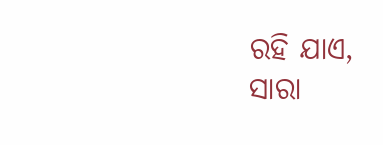ରହି ଯାଏ,
ସାରା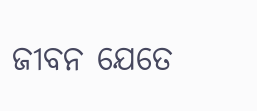ଜୀବନ ଯେତେ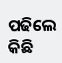ପଢିଲେ
କିଛି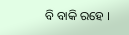ବି ବାକି ରହେ ।